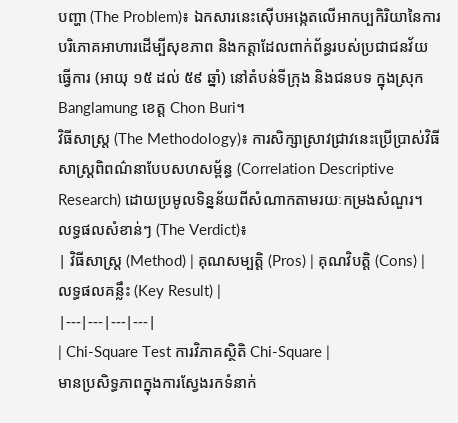បញ្ហា (The Problem)៖ ឯកសារនេះស៊ើបអង្កេតលើអាកប្បកិរិយានៃការបរិភោគអាហារដើម្បីសុខភាព និងកត្តាដែលពាក់ព័ន្ធរបស់ប្រជាជនវ័យធ្វើការ (អាយុ ១៥ ដល់ ៥៩ ឆ្នាំ) នៅតំបន់ទីក្រុង និងជនបទ ក្នុងស្រុក Banglamung ខេត្ត Chon Buri។
វិធីសាស្ត្រ (The Methodology)៖ ការសិក្សាស្រាវជ្រាវនេះប្រើប្រាស់វិធីសាស្ត្រពិពណ៌នាបែបសហសម្ព័ន្ធ (Correlation Descriptive Research) ដោយប្រមូលទិន្នន័យពីសំណាកតាមរយៈកម្រងសំណួរ។
លទ្ធផលសំខាន់ៗ (The Verdict)៖
| វិធីសាស្ត្រ (Method) | គុណសម្បត្តិ (Pros) | គុណវិបត្តិ (Cons) | លទ្ធផលគន្លឹះ (Key Result) |
|---|---|---|---|
| Chi-Square Test ការវិភាគស្ថិតិ Chi-Square |
មានប្រសិទ្ធភាពក្នុងការស្វែងរកទំនាក់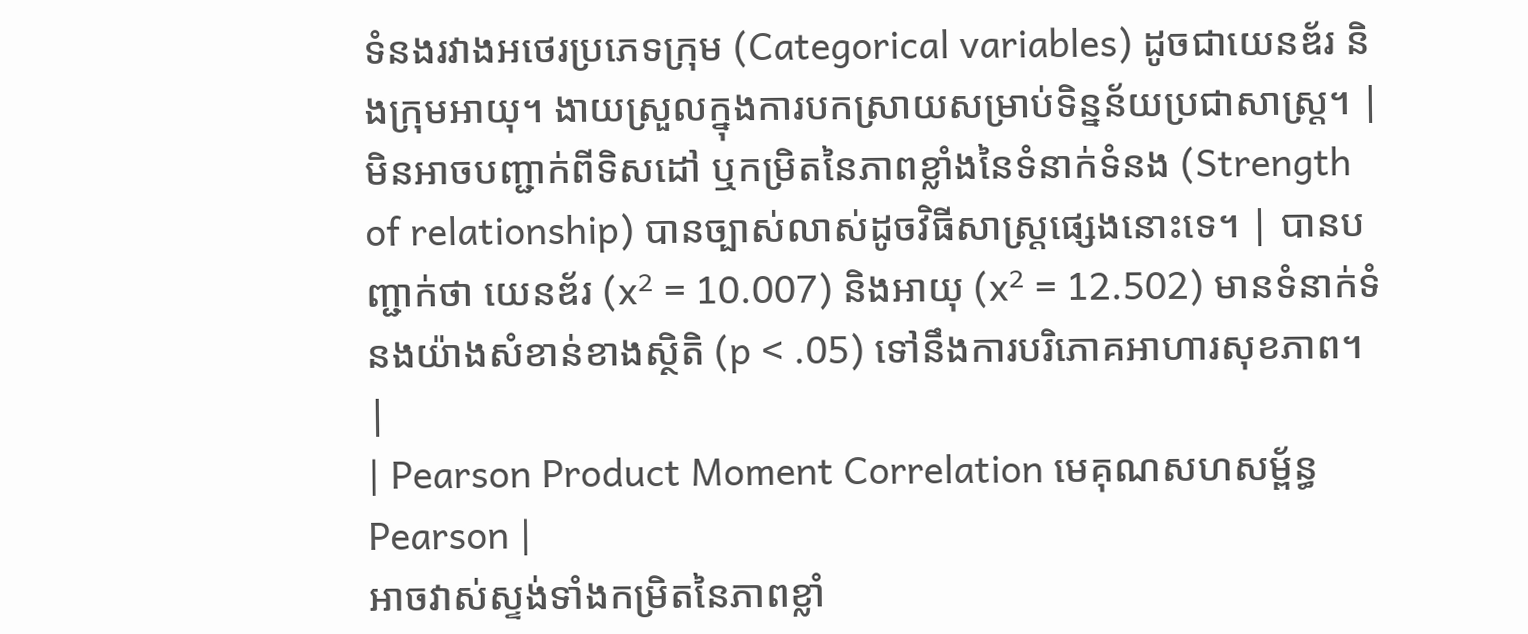ទំនងរវាងអថេរប្រភេទក្រុម (Categorical variables) ដូចជាយេនឌ័រ និងក្រុមអាយុ។ ងាយស្រួលក្នុងការបកស្រាយសម្រាប់ទិន្នន័យប្រជាសាស្ត្រ។ | មិនអាចបញ្ជាក់ពីទិសដៅ ឬកម្រិតនៃភាពខ្លាំងនៃទំនាក់ទំនង (Strength of relationship) បានច្បាស់លាស់ដូចវិធីសាស្ត្រផ្សេងនោះទេ។ | បានបញ្ជាក់ថា យេនឌ័រ (x² = 10.007) និងអាយុ (x² = 12.502) មានទំនាក់ទំនងយ៉ាងសំខាន់ខាងស្ថិតិ (p < .05) ទៅនឹងការបរិភោគអាហារសុខភាព។ |
| Pearson Product Moment Correlation មេគុណសហសម្ព័ន្ធ Pearson |
អាចវាស់ស្ទង់ទាំងកម្រិតនៃភាពខ្លាំ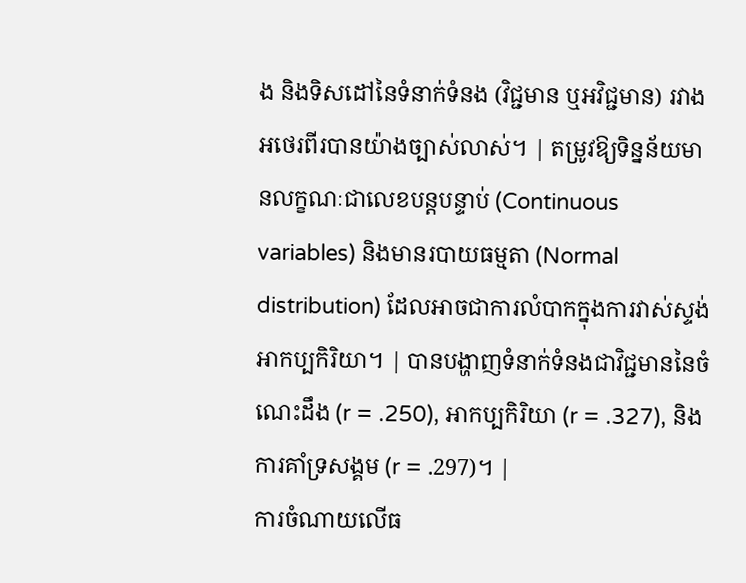ង និងទិសដៅនៃទំនាក់ទំនង (វិជ្ជមាន ឬអវិជ្ជមាន) រវាងអថេរពីរបានយ៉ាងច្បាស់លាស់។ | តម្រូវឱ្យទិន្នន័យមានលក្ខណៈជាលេខបន្តបន្ទាប់ (Continuous variables) និងមានរបាយធម្មតា (Normal distribution) ដែលអាចជាការលំបាកក្នុងការវាស់ស្ទង់អាកប្បកិរិយា។ | បានបង្ហាញទំនាក់ទំនងជាវិជ្ជមាននៃចំណេះដឹង (r = .250), អាកប្បកិរិយា (r = .327), និងការគាំទ្រសង្គម (r = .297)។ |
ការចំណាយលើធ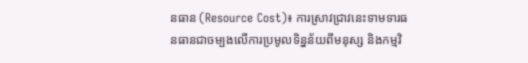នធាន (Resource Cost)៖ ការស្រាវជ្រាវនេះទាមទារធនធានជាចម្បងលើការប្រមូលទិន្នន័យពីមនុស្ស និងកម្មវិ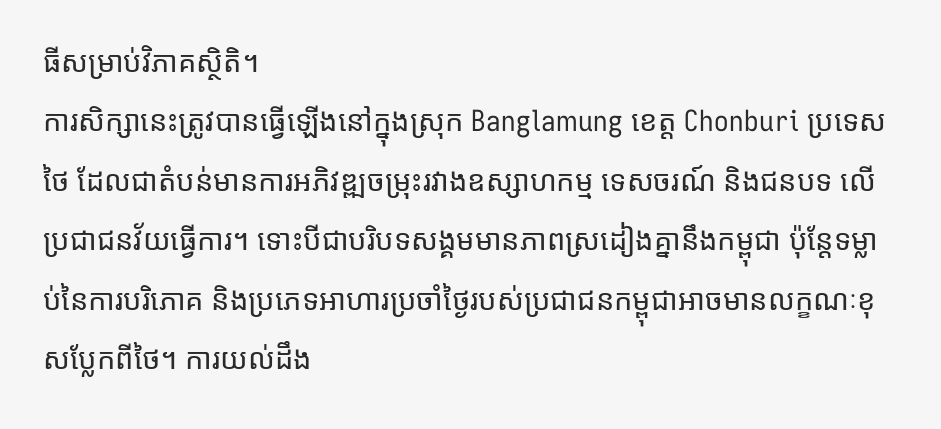ធីសម្រាប់វិភាគស្ថិតិ។
ការសិក្សានេះត្រូវបានធ្វើឡើងនៅក្នុងស្រុក Banglamung ខេត្ត Chonburi ប្រទេសថៃ ដែលជាតំបន់មានការអភិវឌ្ឍចម្រុះរវាងឧស្សាហកម្ម ទេសចរណ៍ និងជនបទ លើប្រជាជនវ័យធ្វើការ។ ទោះបីជាបរិបទសង្គមមានភាពស្រដៀងគ្នានឹងកម្ពុជា ប៉ុន្តែទម្លាប់នៃការបរិភោគ និងប្រភេទអាហារប្រចាំថ្ងៃរបស់ប្រជាជនកម្ពុជាអាចមានលក្ខណៈខុសប្លែកពីថៃ។ ការយល់ដឹង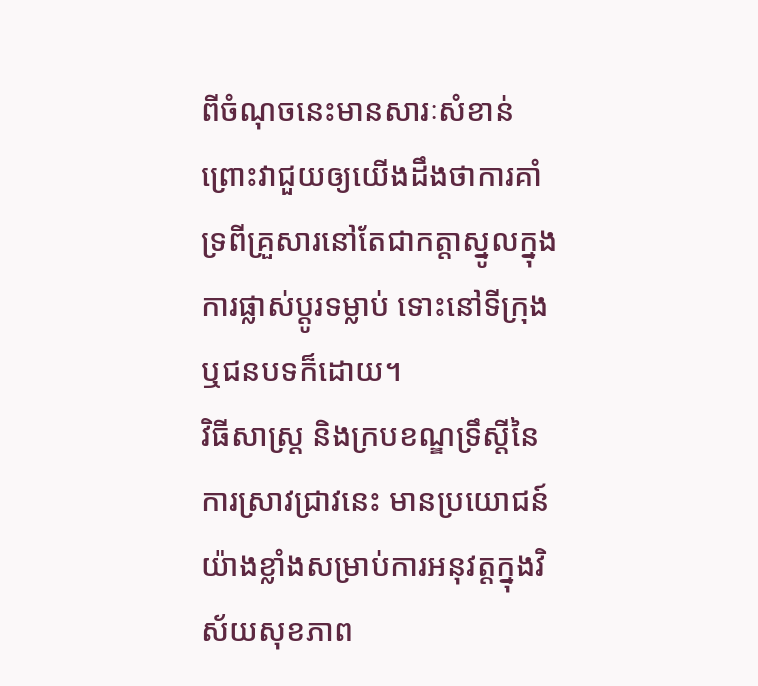ពីចំណុចនេះមានសារៈសំខាន់ ព្រោះវាជួយឲ្យយើងដឹងថាការគាំទ្រពីគ្រួសារនៅតែជាកត្តាស្នូលក្នុងការផ្លាស់ប្តូរទម្លាប់ ទោះនៅទីក្រុង ឬជនបទក៏ដោយ។
វិធីសាស្ត្រ និងក្របខណ្ឌទ្រឹស្តីនៃការស្រាវជ្រាវនេះ មានប្រយោជន៍យ៉ាងខ្លាំងសម្រាប់ការអនុវត្តក្នុងវិស័យសុខភាព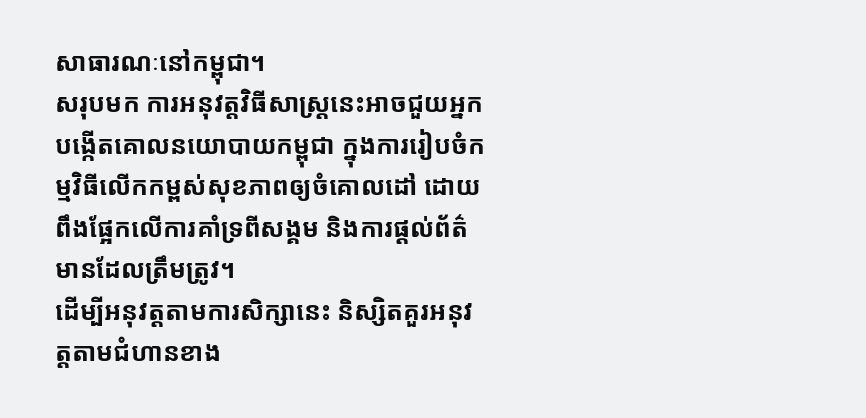សាធារណៈនៅកម្ពុជា។
សរុបមក ការអនុវត្តវិធីសាស្ត្រនេះអាចជួយអ្នកបង្កើតគោលនយោបាយកម្ពុជា ក្នុងការរៀបចំកម្មវិធីលើកកម្ពស់សុខភាពឲ្យចំគោលដៅ ដោយពឹងផ្អែកលើការគាំទ្រពីសង្គម និងការផ្តល់ព័ត៌មានដែលត្រឹមត្រូវ។
ដើម្បីអនុវត្តតាមការសិក្សានេះ និស្សិតគួរអនុវត្តតាមជំហានខាង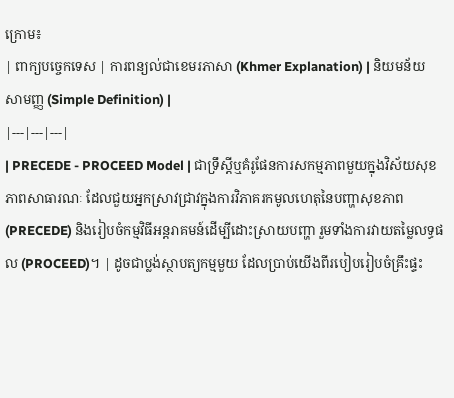ក្រោម៖
| ពាក្យបច្ចេកទេស | ការពន្យល់ជាខេមរភាសា (Khmer Explanation) | និយមន័យសាមញ្ញ (Simple Definition) |
|---|---|---|
| PRECEDE - PROCEED Model | ជាទ្រឹស្តីឬគំរូផែនការសកម្មភាពមួយក្នុងវិស័យសុខភាពសាធារណៈ ដែលជួយអ្នកស្រាវជ្រាវក្នុងការវិភាគរកមូលហេតុនៃបញ្ហាសុខភាព (PRECEDE) និងរៀបចំកម្មវិធីអន្តរាគមន៍ដើម្បីដោះស្រាយបញ្ហា រួមទាំងការវាយតម្លៃលទ្ធផល (PROCEED)។ | ដូចជាប្លង់ស្ថាបត្យកម្មមួយ ដែលប្រាប់យើងពីរបៀបរៀបចំគ្រឹះផ្ទះ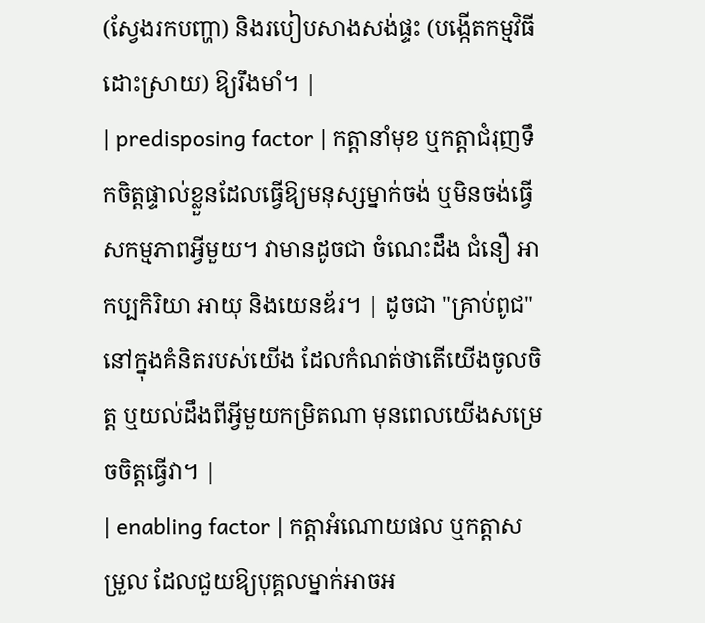(ស្វែងរកបញ្ហា) និងរបៀបសាងសង់ផ្ទះ (បង្កើតកម្មវិធីដោះស្រាយ) ឱ្យរឹងមាំ។ |
| predisposing factor | កត្តានាំមុខ ឬកត្តាជំរុញទឹកចិត្តផ្ទាល់ខ្លួនដែលធ្វើឱ្យមនុស្សម្នាក់ចង់ ឬមិនចង់ធ្វើសកម្មភាពអ្វីមួយ។ វាមានដូចជា ចំណេះដឹង ជំនឿ អាកប្បកិរិយា អាយុ និងយេនឌ័រ។ | ដូចជា "គ្រាប់ពូជ" នៅក្នុងគំនិតរបស់យើង ដែលកំណត់ថាតើយើងចូលចិត្ត ឬយល់ដឹងពីអ្វីមួយកម្រិតណា មុនពេលយើងសម្រេចចិត្តធ្វើវា។ |
| enabling factor | កត្តាអំណោយផល ឬកត្តាសម្រួល ដែលជួយឱ្យបុគ្គលម្នាក់អាចអ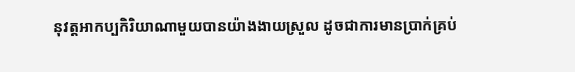នុវត្តអាកប្បកិរិយាណាមួយបានយ៉ាងងាយស្រួល ដូចជាការមានប្រាក់គ្រប់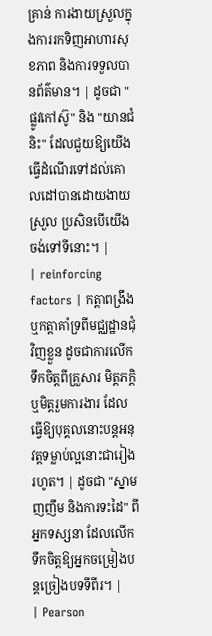គ្រាន់ ការងាយស្រួលក្នុងការរកទិញអាហារសុខភាព និងការទទួលបានព័ត៌មាន។ | ដូចជា "ផ្លូវកៅស៊ូ" និង "យានជំនិះ" ដែលជួយឱ្យយើងធ្វើដំណើរទៅដល់គោលដៅបានដោយងាយស្រួល ប្រសិនបើយើងចង់ទៅទីនោះ។ |
| reinforcing factors | កត្តាពង្រឹង ឬកត្តាគាំទ្រពីមជ្ឈដ្ឋានជុំវិញខ្លួន ដូចជាការលើកទឹកចិត្តពីគ្រួសារ មិត្តភក្តិ ឬមិត្តរួមការងារ ដែលធ្វើឱ្យបុគ្គលនោះបន្តអនុវត្តទម្លាប់ល្អនោះជារៀងរហូត។ | ដូចជា "ស្នាមញញឹម និងការទះដៃ" ពីអ្នកទស្សនា ដែលលើកទឹកចិត្តឱ្យអ្នកចម្រៀងបន្តច្រៀងបទទីពីរ។ |
| Pearson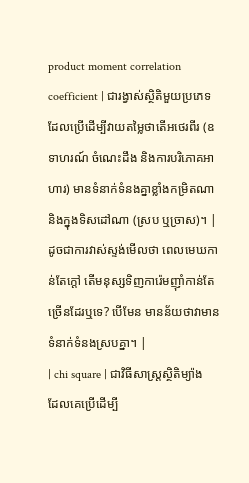product moment correlation coefficient | ជារង្វាស់ស្ថិតិមួយប្រភេទដែលប្រើដើម្បីវាយតម្លៃថាតើអថេរពីរ (ឧទាហរណ៍ ចំណេះដឹង និងការបរិភោគអាហារ) មានទំនាក់ទំនងគ្នាខ្លាំងកម្រិតណា និងក្នុងទិសដៅណា (ស្រប ឬច្រាស)។ | ដូចជាការវាស់ស្ទង់មើលថា ពេលមេឃកាន់តែក្តៅ តើមនុស្សទិញការ៉េមញ៉ាំកាន់តែច្រើនដែរឬទេ? បើមែន មានន័យថាវាមានទំនាក់ទំនងស្របគ្នា។ |
| chi square | ជាវិធីសាស្ត្រស្ថិតិម្យ៉ាង ដែលគេប្រើដើម្បី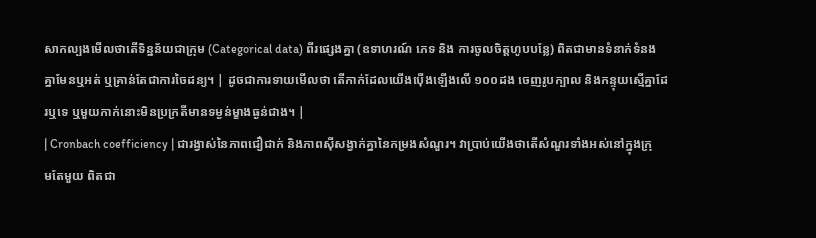សាកល្បងមើលថាតើទិន្នន័យជាក្រុម (Categorical data) ពីរផ្សេងគ្នា (ឧទាហរណ៍ ភេទ និង ការចូលចិត្តហូបបន្លែ) ពិតជាមានទំនាក់ទំនងគ្នាមែនឬអត់ ឬគ្រាន់តែជាការចៃដន្យ។ | ដូចជាការទាយមើលថា តើកាក់ដែលយើងប៉ើងឡើងលើ ១០០ដង ចេញរូបក្បាល និងកន្ទុយស្មើគ្នាដែរឬទេ ឬមួយកាក់នោះមិនប្រក្រតីមានទម្ងន់ម្ខាងធ្ងន់ជាង។ |
| Cronbach coefficiency | ជារង្វាស់នៃភាពជឿជាក់ និងភាពស៊ីសង្វាក់គ្នានៃកម្រងសំណួរ។ វាប្រាប់យើងថាតើសំណួរទាំងអស់នៅក្នុងក្រុមតែមួយ ពិតជា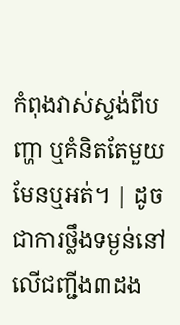កំពុងវាស់ស្ទង់ពីបញ្ហា ឬគំនិតតែមួយមែនឬអត់។ | ដូចជាការថ្លឹងទម្ងន់នៅលើជញ្ជីង៣ដង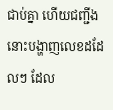ជាប់គ្នា ហើយជញ្ជីងនោះបង្ហាញលេខដដែលៗ ដែល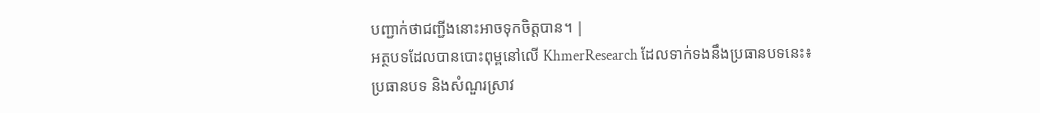បញ្ជាក់ថាជញ្ជីងនោះអាចទុកចិត្តបាន។ |
អត្ថបទដែលបានបោះពុម្ពនៅលើ KhmerResearch ដែលទាក់ទងនឹងប្រធានបទនេះ៖
ប្រធានបទ និងសំណួរស្រាវ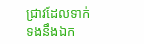ជ្រាវដែលទាក់ទងនឹងឯក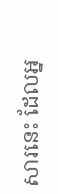សារនេះ ដែលអ្ន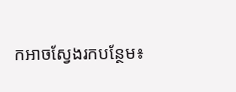កអាចស្វែងរកបន្ថែម៖